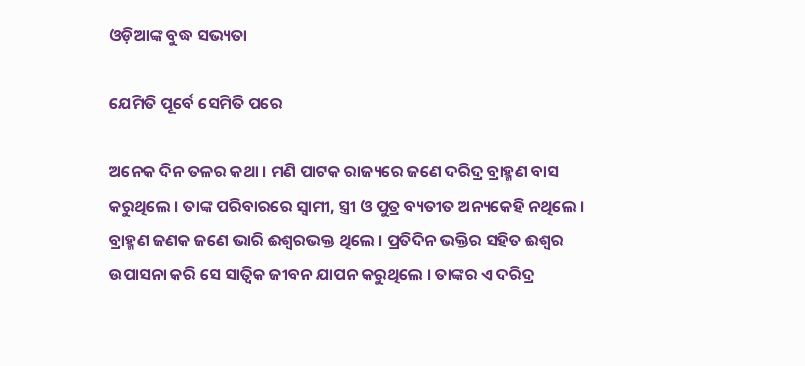ଓଡ଼ିଆଙ୍କ ବୁଦ୍ଧ ସଭ୍ୟତା

ଯେମିତି ପୂର୍ବେ ସେମିତି ପରେ

ଅନେକ ଦିନ ତଳର କଥା । ମଣି ପାଟକ ରାଜ୍ୟରେ ଜଣେ ଦରିଦ୍ର ବ୍ରାହ୍ମଣ ବାସ କରୁଥିଲେ । ତାଙ୍କ ପରିବାରରେ ସ୍ୱାମୀ, ସ୍ତ୍ରୀ ଓ ପୁତ୍ର ବ୍ୟତୀତ ଅନ୍ୟକେହି ନଥିଲେ । ବ୍ରାହ୍ମଣ ଜଣକ ଜଣେ ଭାରି ଈଶ୍ୱରଭକ୍ତ ଥିଲେ । ପ୍ରତିଦିନ ଭକ୍ତିର ସହିତ ଈଶ୍ୱର ଉପାସନା କରି ସେ ସାତ୍ୱିକ ଜୀବନ ଯାପନ କରୁଥିଲେ । ତାଙ୍କର ଏ ଦରିଦ୍ର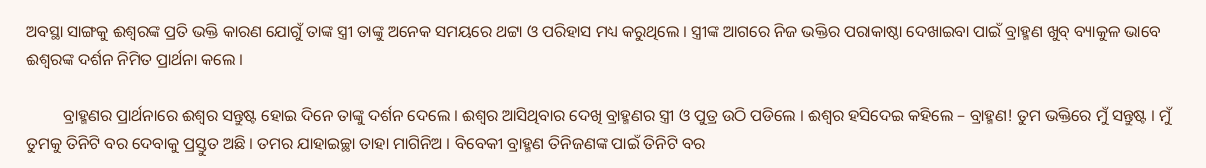ଅବସ୍ଥା ସାଙ୍ଗକୁ ଈଶ୍ୱରଙ୍କ ପ୍ରତି ଭକ୍ତି କାରଣ ଯୋଗୁଁ ତାଙ୍କ ସ୍ତ୍ରୀ ତାଙ୍କୁ ଅନେକ ସମୟରେ ଥଟ୍ଟା ଓ ପରିହାସ ମଧ୍ୟ କରୁଥିଲେ । ସ୍ତ୍ରୀଙ୍କ ଆଗରେ ନିଜ ଭକ୍ତିର ପରାକାଷ୍ଠା ଦେଖାଇବା ପାଇଁ ବ୍ରାହ୍ମଣ ଖୁବ୍ ବ୍ୟାକୁଳ ଭାବେ ଈଶ୍ୱରଙ୍କ ଦର୍ଶନ ନିମିତ ପ୍ରାର୍ଥନା କଲେ ।

         ବ୍ରାହ୍ମଣର ପ୍ରାର୍ଥନାରେ ଈଶ୍ୱର ସନ୍ତୁଷ୍ଟ ହୋଇ ଦିନେ ତାଙ୍କୁ ଦର୍ଶନ ଦେଲେ । ଈଶ୍ୱର ଆସିଥିବାର ଦେଖି ବ୍ରାହ୍ମଣର ସ୍ତ୍ରୀ ଓ ପୁତ୍ର ଉଠି ପଡିଲେ । ଈଶ୍ୱର ହସିଦେଇ କହିଲେ – ବ୍ରାହ୍ମଣ! ତୁମ ଭକ୍ତିରେ ମୁଁ ସନ୍ତୁଷ୍ଟ । ମୁଁ ତୁମକୁ ତିନିଟି ବର ଦେବାକୁ ପ୍ରସ୍ତୁତ ଅଛି । ତମର ଯାହାଇଚ୍ଛା ତାହା ମାଗିନିଅ । ବିବେକୀ ବ୍ରାହ୍ମଣ ତିନିଜଣଙ୍କ ପାଇଁ ତିନିଟି ବର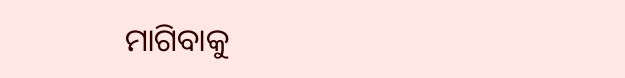ମାଗିବାକୁ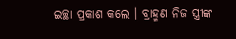ଇଚ୍ଛା ପ୍ରକାଶ କଲେ । ବ୍ରାହ୍ମଣ ନିଜ ସ୍ତ୍ରୀଙ୍କ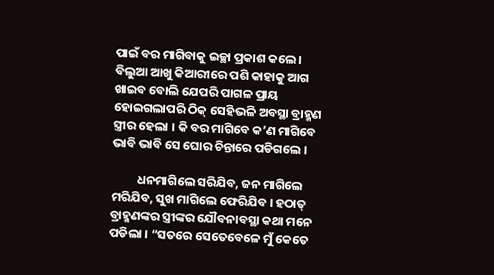ପାଇଁ ବର ମାଗିବାକୁ ଇଚ୍ଛା ପ୍ରକାଶ କଲେ । ବିଲୁଆ ଆଖୁ କିଆରୀରେ ପଶି କାହାକୁ ଆଗ ଖାଇବ ବୋଲି ଯେପରି ପାଗଳ ପ୍ରାୟ ହୋଇଗଲାପରି ଠିକ୍ ସେହିଭଳି ଅବସ୍ଥା ବ୍ରାହ୍ମଣ ସ୍ତ୍ରୀର ହେଲା । କି ବର ମାଗିବେ କ’ଣ ମାଗିବେ ଭାବି ଭାବି ସେ ଘୋର ଚିନ୍ତାରେ ପଡିଗଲେ ।

         ଧନମାଗିଲେ ସରିଯିବ, ଜନ ମାଗିଲେ ମରିଯିବ, ସୁଖ ମାଗିଲେ ଫେରିଯିବ । ହଠାତ୍ ବ୍ରାହ୍ମଣଙ୍କର ସ୍ତ୍ରୀଙ୍କର ଯୌବନାବସ୍ଥା କଥା ମନେ ପଡିଲା । “ସତରେ ସେତେବେଳେ ମୁଁ କେତେ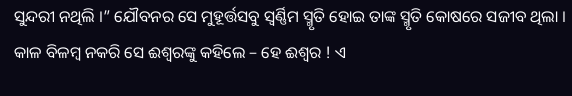ସୁନ୍ଦରୀ ନଥିଲି ।” ଯୌବନର ସେ ମୁହୂର୍ତ୍ତସବୁ ସ୍ୱର୍ଣ୍ଣିମ ସ୍ମୃତି ହୋଇ ତାଙ୍କ ସ୍ମୃତି କୋଷରେ ସଜୀବ ଥିଲା । କାଳ ବିଳମ୍ବ ନକରି ସେ ଈଶ୍ୱରଙ୍କୁ କହିଲେ – ହେ ଈଶ୍ୱର ! ଏ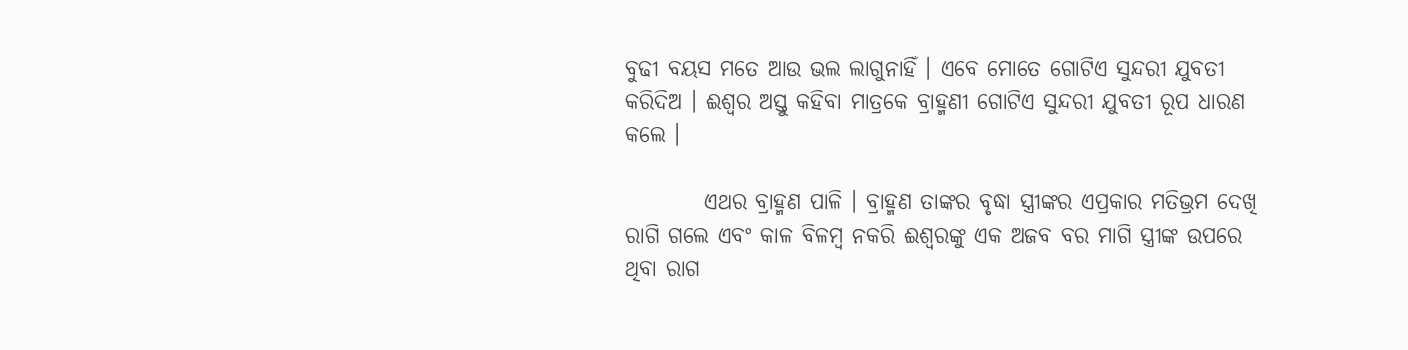ବୁଢୀ ବୟସ ମତେ ଆଉ ଭଲ ଲାଗୁନାହିଁ । ଏବେ ମୋତେ ଗୋଟିଏ ସୁନ୍ଦରୀ ଯୁବତୀ କରିଦିଅ । ଈଶ୍ୱର ଅସ୍ତୁ କହିବା ମାତ୍ରକେ ବ୍ରାହ୍ମଣୀ ଗୋଟିଏ ସୁନ୍ଦରୀ ଯୁବତୀ ରୂପ ଧାରଣ କଲେ ।

         ଏଥର ବ୍ରାହ୍ମଣ ପାଳି । ବ୍ରାହ୍ମଣ ତାଙ୍କର ବୃଦ୍ଧା ସ୍ତ୍ରୀଙ୍କର ଏପ୍ରକାର ମତିଭ୍ରମ ଦେଖି ରାଗି ଗଲେ ଏବଂ କାଳ ବିଳମ୍ବ ନକରି ଈଶ୍ୱରଙ୍କୁ ଏକ ଅଜବ ବର ମାଗି ସ୍ତ୍ରୀଙ୍କ ଉପରେ ଥିବା ରାଗ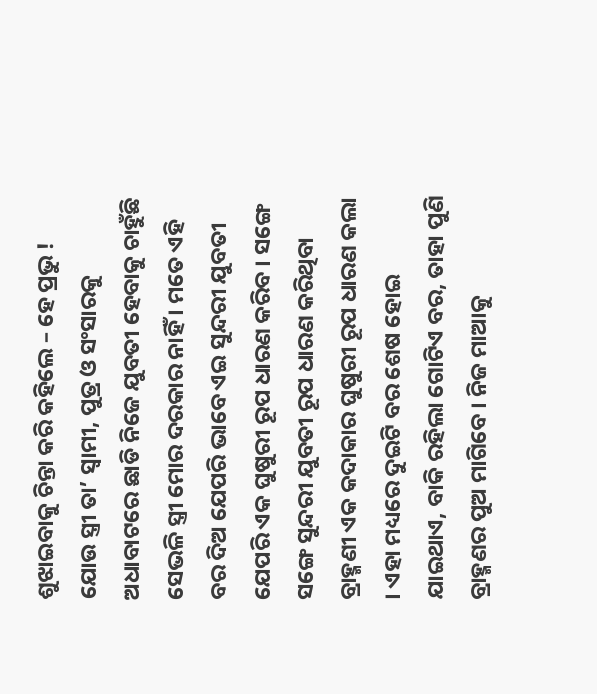ଶୁଝାଇବାକୁ ଚିନ୍ତା କରି କହିଲେ – ହେ ପ୍ରଭୁ ! ଯୋଉ ସ୍ତ୍ରୀ ତା’ ସ୍ୱାମୀ, ପୁତ୍ର ଓ ସଂସାରକୁ ଅଧାବାଟରେ ଛାଡି ନିଜେ ଯୁବତୀ ହେବାକୁ ଚାହୁଁଛି ସେଭଳି ସ୍ତ୍ରୀ ମୋର ଦରକାର ନାହିଁ । ମତେ ଏହି ବର ଦିଅ ଯେପରି ଭାବେ ଏଇ ସୁନ୍ଦରୀ ଯୁବତୀ ଯେପରି ଏକ ଘୁଷୁରୀ ରୂପ ଧାରଣ କରିବ । ସଙ୍ଗେ ସଙ୍ଗେ ସୁନ୍ଦରୀ ଯୁବତୀ ରୂପ ଧାରଣ କରିଥିବା ବ୍ରାହ୍ମଣୀ ଏକ କଦାକାର ଘୁଷୁରୀ ରୂପ ଧାରଣ କଲା । ଏହା ମଧ୍ୟରେ ଦୁଇଟି ବର ଶେଷ ହୋଇ ଯାଇଥାଏ, ବାକି ରହିଲା ଗୋଟିଏ ବର, ତାହା ପୁଣି ବ୍ରାହ୍ମଣର ପୁଅ ମାଗିବେ । ନିଜ ମାଆକୁ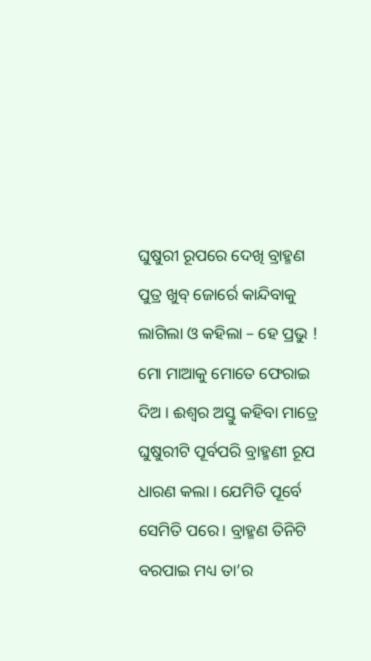ଘୁଷୁରୀ ରୂପରେ ଦେଖି ବ୍ରାହ୍ମଣ ପୁତ୍ର ଖୁବ୍ ଜୋର୍ରେ କାନ୍ଦିବାକୁ ଲାଗିଲା ଓ କହିଲା – ହେ ପ୍ରଭୁ ! ମୋ ମାଆକୁ ମୋତେ ଫେରାଇ ଦିଅ । ଈଶ୍ୱର ଅସ୍ତୁ କହିବା ମାତ୍ରେ ଘୁଷୁରୀଟି ପୂର୍ବପରି ବ୍ରାହ୍ମଣୀ ରୂପ ଧାରଣ କଲା । ଯେମିତି ପୂର୍ବେ ସେମିତି ପରେ। ବ୍ରାହ୍ମଣ ତିନିଟି ବରପାଇ ମଧ୍ୟ ତା’ର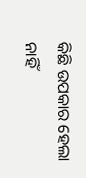କିଛି ଉପକାର ହେଲା ନାହିଁ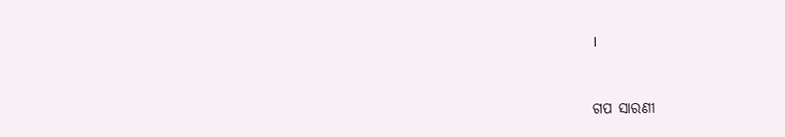।


ଗପ ସାରଣୀ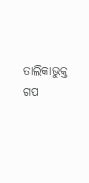ତାଲିକାଭୁକ୍ତ ଗପ